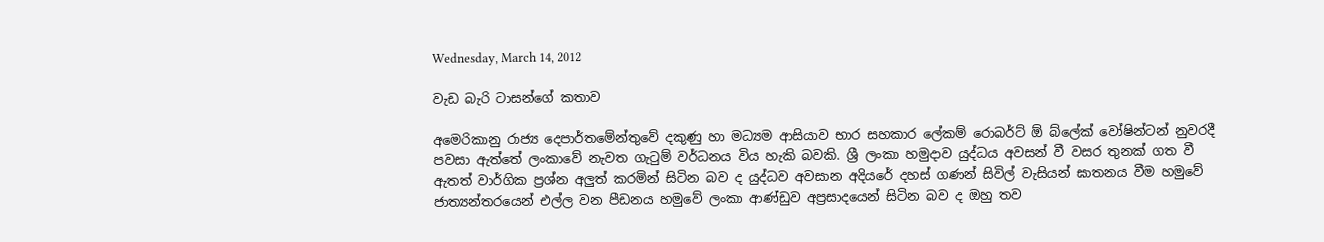Wednesday, March 14, 2012

වැඩ බැරි ටාසන්ගේ කතාව

අමෙරිකානු රාජ්‍ය දෙපාර්තමේන්තුවේ දකුණු හා මධ්‍යම ආසියාව භාර සහකාර ලේකම් රොබර්ට් ඕ බ්ලේක් වෝෂින්ටන් නුවරදී පවසා ඇත්තේ ලංකාවේ නැවත ගැටුම් වර්ධනය විය හැකි බවකි. ශ්‍රී ලංකා හමුදාව යුද්ධය අවසන් වී වසර තුනක් ගත වී ඇතත් වාර්ගික ප්‍රශ්න අලුත් කරමින් සිටින බව ද යුද්ධව අවසාන අදියරේ දහස් ගණන් සිවිල් වැසියන් ඝාතනය වීම හමුවේ ජාත්‍යන්තරයෙන් එල්ල වන පීඩනය හමුවේ ලංකා ආණ්ඩුව අප්‍රසා‍දයෙන් සිටින බව ද ඔහු තව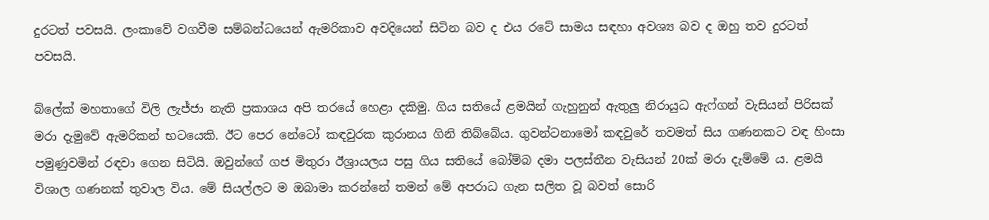දුරටත් පවසයි. ලංකාවේ වගවීම සම්බන්ධයෙන් ඇමරිකාව අවදියෙන් සිටින බව ද එය රටේ සාමය සඳහා අවශ්‍ය බව ද ඔහු තව දුරටත් පවසයි.

බ්ලේක් මහතාගේ විලි ලැජ්ජා නැති ප්‍රකාශය අපි තරයේ හෙළා දකිමු. ගිය සතියේ ළමයින් ගැහුනුන් ඇතුලු නිරායුධ ඇෆ්ගන් වැසියන් පිරිසක් මරා දැමුවේ ඇමරිකන් භටයෙකි. ඊට පෙර නේටෝ කඳවුරක කුරානය ගිනි තිබ්බේය. ගුවන්ටනාමෝ කඳවුරේ තවමත් සිය ගණනකට වඳ හිංසා පමුණුවමින් රඳවා ගෙන සිටියි. ඔවුන්ගේ ගජ මිතුරා ඊශ්‍රායලය පසු ගිය සතියේ බෝම්බ දමා පලස්තීන වැසියන් 20ක් මරා දැම්මේ ය. ළමයි විශාල ගණනක් තුවාල විය. මේ සියල්ලට ම ඔබාමා කරන්නේ තමන් මේ අපරාධ ගැන සලිත වූ බවත් සොරි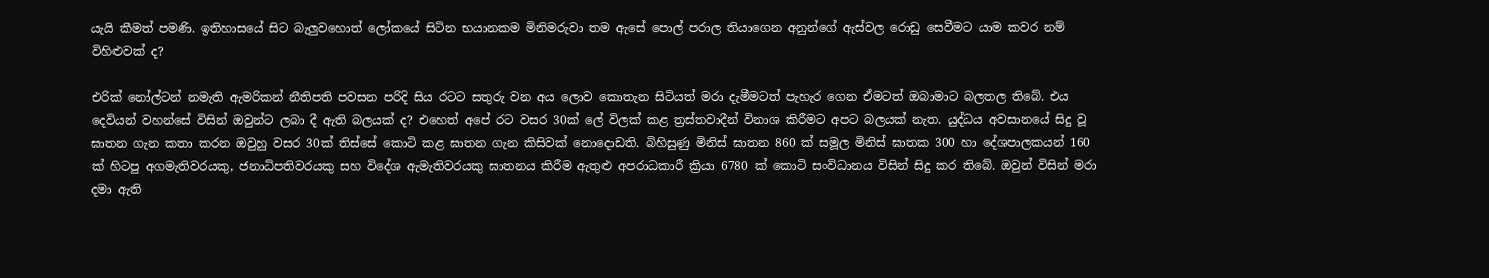යැයි කීමත් පමණි. ඉතිහාසයේ සිට බැලුවහොත් ලෝකයේ සිටින භයානකම මිනිමරුවා තම ඇසේ පොල් පරාල ති‍යාගෙන අනුන්ගේ ඇස්වල රොඩු සෙවීමට යාම කවර නම් විහිළුවක් ද?

එරික් නෝල්ටන් නමැති ඇමරිකන් නීතිපති පවසන පරිදි සිය රටට සතුරු වන අය ලොව කොතැන සිටියත් මරා දැමීමටත් පැහැර ගෙන ඒමටත් ඔබාමාට බලතල තිබේ. එය දෙවියන් වහන්සේ විසින් ඔවුන්ට ලබා දී ඇති බලයක් ද? එහෙත් අපේ රට වසර 30ක් ලේ විලක් කළ ත්‍රස්තවාදීන් විනාශ කිරීමට අපට බලයක් නැත. යුද්ධය අවසානයේ සිදු වූ ඝාතන ගැන කතා කරන ඔවුහු වසර 30ක් තිස්සේ කොටි කළ ඝාතන ගැන කිසිවක් නොදොඩති. බිහිසුණු මිනිස්‌ ඝාතන 860 ක්‌ සමූල මිනිස්‌ ඝාතක 300 හා දේශපාලකයන් 160 ක්‌ හිටපු අගමැතිවරයකු, ජනාධිපතිවරයකු සහ විදේශ ඇමැතිවරයකු ඝාතනය කිරීම ඇතුළු අපරාධකාරී ක්‍රියා 6780 ක්‌ කොටි සංවිධානය විසින් සිදු කර තිබේ. ඔවුන් විසින් මරා දමා ඇති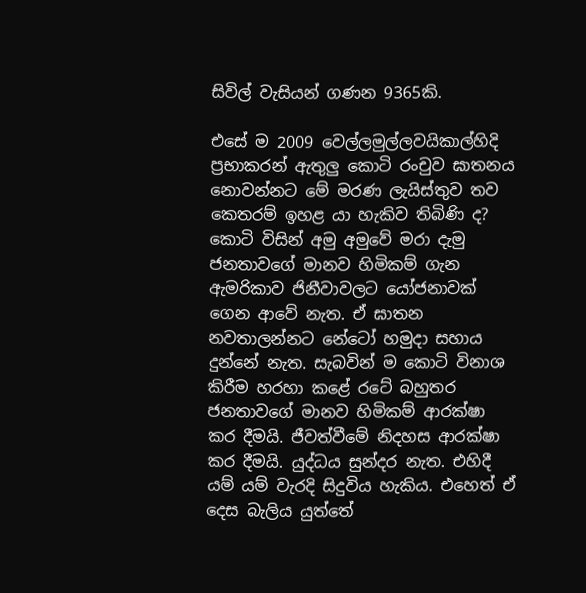සිවිල් වැසියන් ගණන 9365කි.

එසේ ම 2009 වෙල්ලමුල්ලවයිකාල්හිදි ප්‍රභාකරන් ඇතුලු කොටි රංචුව ඝාතනය නොවන්නට මේ මරණ ලැයිස්තුව තව කෙතරම් ඉහළ යා හැකිව තිබිණි ද? කොටි විසින් අමු අමුවේ මරා දැමු ජනතාවගේ මානව හිමිකම් ගැන ඇමරිකාව ජිනීවාවලට යෝජනාවක් ගෙන ආවේ නැත. ඒ ඝාතන නවතාලන්නට නේටෝ හමුදා සහාය දුන්නේ නැත. සැබවින් ම කොටි විනාශ කිරීම හරහා කළේ රටේ බහුතර ජනතාවගේ මානව හිමිකම් ආරක්ෂා කර දීමයි. ජීවත්වීමේ නිදහස ආරක්ෂා කර දීමයි. යුද්ධය සුන්දර නැත. එහිදී යම් යම් වැරදි සිදුවිය හැකිය. එහෙත් ඒ දෙස බැලිය යුත්තේ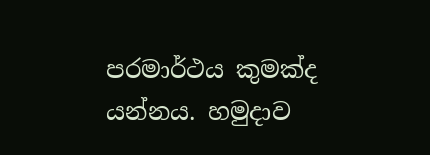පරමාර්ථය කුමක්ද යන්නය. හමුදාව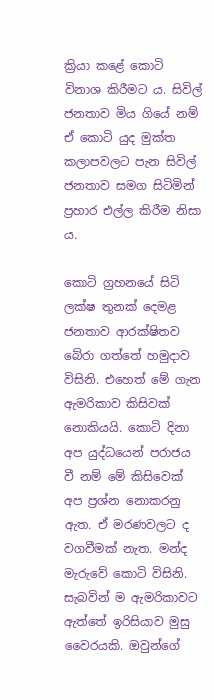ක්‍රියා කළේ කොටි විනාශ කිරීමට ය. සිවිල් ජනතාව මිය ගියේ නම් ඒ කොටි යුද මුක්ත කලාපවලට පැන සිවිල් ජනතාව සමග සිටිමින් ප්‍රහාර එල්ල කිරීම නිසා ය.

කොටි ග්‍රහනයේ සිටි ලක්ෂ තුනක් දෙමළ ජනතාව ආරක්ෂිතව බේරා ගත්තේ හමුදාව විසිනි. එහෙත් මේ ගැන ඇමරිකාව කිසිවක් නොකියයි. කොටි දිනා අප යුද්ධයෙන් පරාජය වී නම් මේ කිසිවෙක් අප ප්‍රශ්න නොකරනු ඇත. ඒ මරණවලට ද වගවීමක් නැත. මන්ද මැරුවේ කොටි විසිනි. සැබවින් ම ඇමරිකාවට ඇත්තේ ඉරිසියාව මුසු වෛරයකි. ඔවුන්ගේ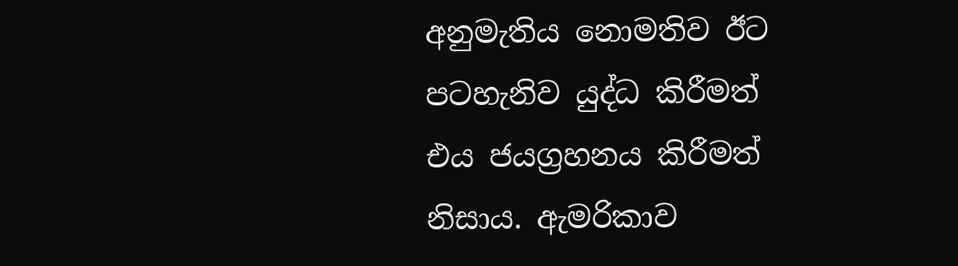අනුමැතිය නොමතිව ඊට පටහැනිව යුද්ධ කිරීමත් එය ජයග්‍රහනය කිරීමත් නිසාය. ඇමරිකාව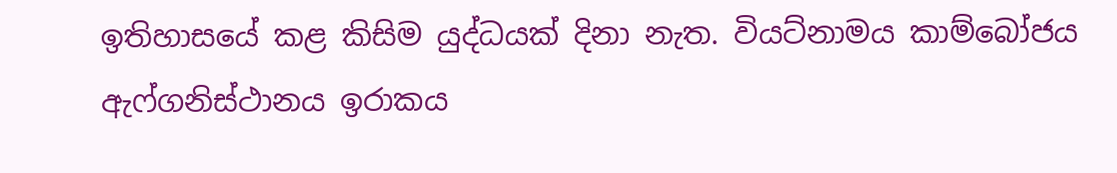ඉතිහාසයේ කළ කිසිම යුද්ධයක් දිනා නැත. වියට්නාමය කාම්බෝජය ඇෆ්ගනිස්ථානය ඉරාකය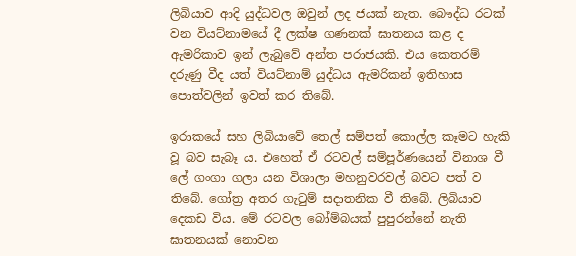ලිබියාව ආදි යුද්ධවල ඔවුන් ලද ජයක් නැත. බෞද්ධ රටක් වන වියට්නාමයේ දී ලක්ෂ ගණනක් ඝාතනය කළ ද ඇමරිකාව ඉන් ලැබුවේ අන්ත පරාජයකි. එය කෙතරම් දරුණු වීද යත් වියට්නාම් යුද්ධය ඇමරිකන් ඉතිහාස පොත්වලින් ඉවත් කර තිබේ.

ඉරාකයේ සහ ලිබියාවේ තෙල් සම්පත් කොල්ල කෑමට හැකි වූ බව සැබෑ ය. එහෙත් ඒ රටවල් සම්පූර්ණයෙන් විනාශ වී ලේ ගංගා ගලා යන විශාලා මහනුවරවල් බවට පත් ව තිබේ. ගෝත්‍ර අතර ගැටුම් සදාතනික වී තිබේ. ලිබියාව දෙකඩ විය. මේ රටවල බෝම්බයක් පුපුරන්නේ නැති ඝාතනයක් නොවන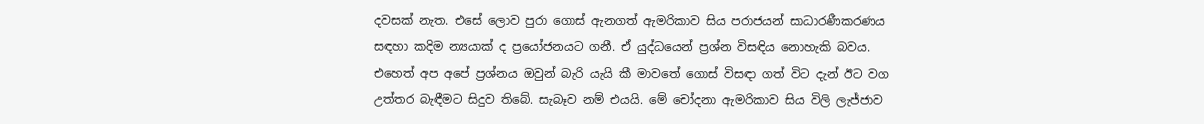දවසක් නැත. එසේ ලොව පුරා ගොස් ඇනගත් ඇමරිකාව සිය පරාජයන් සාධාරණීකරණය සඳහා කදිම න්‍යයාක් ද ප්‍රයෝජනයට ගනී. ඒ යුද්ධයෙන් ප්‍රශ්න විසඳිය නොහැකි බවය. එහෙත් අප අපේ ප්‍රශ්නය ඔවුන් බැරි යැයි කී මාවතේ ගොස් විසඳා ගත් විට දැන් ඊට වග උත්තර බැඳීමට සිදුව තිබේ. සැබෑව නම් එයයි. මේ චෝදනා ඇමරිකාව සිය විලි ලැජ්ජාව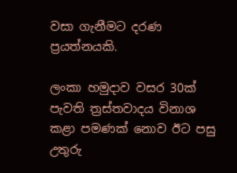වසා ගැනීමට දරණ ප්‍රයත්නයකි.

ලංකා හමුදාව වසර 30ක් පැවති ත්‍රස්තවාදය විනාශ කළා පමණක් නොව ඊට පසු උතුරු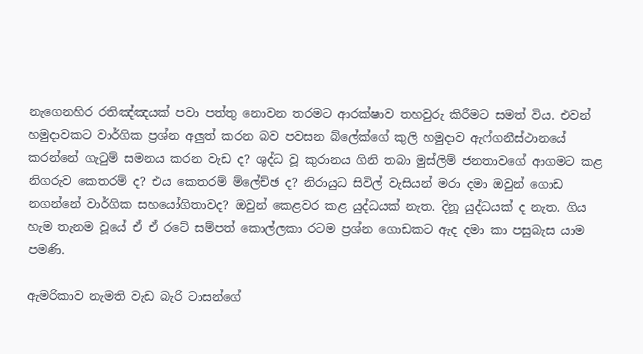නැගෙනහිර රතිඤ්ඤයක් පවා පත්තු නොවන තරමට ආරක්ෂාව තහවුරු කිරීමට සමත් විය. එවන් හමුදාවකට වාර්ගික ප්‍රශ්න අලුත් කරන බව පවසන බ්ලේක්ගේ කුලි හමුදාව ඇෆ්ගනීස්ථානයේ කරන්නේ ගැටුම් සමනය කරන වැඩ ද? ශුද්ධ වූ කුරානය ගිනි තබා මුස්ලිම් ජනතාවගේ ආගමට කළ නිගරුව කෙතරම් ද? එය කෙතරම් ම්ලේච්ඡ ද? නිරායුධ සිවිල් වැසියන් මරා දමා ඔවුන් ගොඩ නගන්නේ වාර්ගික සහයෝගිතාවද? ඔවුන් කෙළවර කළ යුද්ධයක් නැත. දිනූ යුද්ධයක් ද නැත. ගිය හැම තැනම වූයේ ඒ ඒ රටේ සම්පත් කොල්ලකා රටම ප්‍රශ්න ගොඩකට ඇද දමා කා පසුබැස යාම පමණි.

ඇමරිකාව නැමති වැඩ බැරි ටාසන්ගේ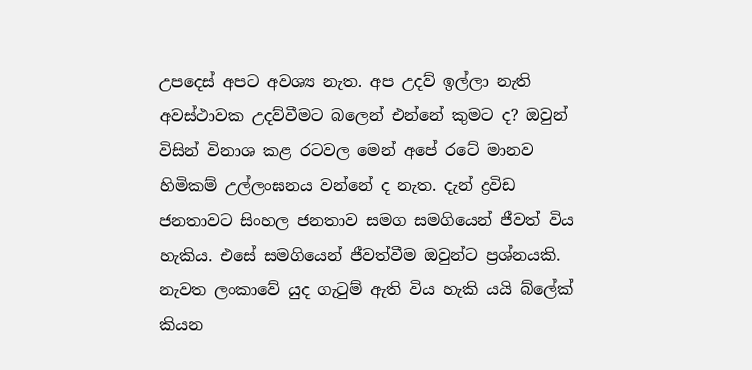උපදෙස් අපට අවශ්‍ය නැත. අප උදව් ඉල්ලා නැති අවස්ථාවක උදව්වීමට බලෙන් එන්නේ කුමට ද? ඔවුන් විසින් විනාශ කළ රටවල මෙන් අපේ රටේ මානව හිමිකම් උල්ලංඝනය වන්නේ ද නැත. දැන් ද්‍රවිඩ ජනතාවට සිංහල ජනතාව සමග සමගියෙන් ජීවත් විය හැකිය. එසේ සමගියෙන් ජීවත්වීම ඔවුන්ට ප්‍රශ්නයකි. නැවත ලංකාවේ යුද ගැටුම් ඇති විය හැකි යයි බ්ලේක් කියන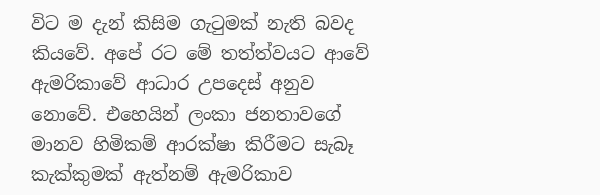විට ම දැන් කිසිම ගැටුමක් නැති බවද කියවේ. අපේ රට මේ තත්ත්වයට ආවේ ඇමරිකාවේ ආධාර උපදෙස් අනුව නොවේ. එහෙයින් ලංකා ජනතාවගේ මානව හිමිකම් ආරක්ෂා කිරීමට සැබෑ කැක්කුමක් ඇත්නම් ඇමරිකාව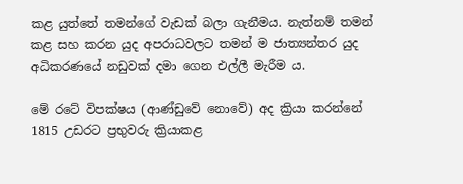කළ යුත්තේ තමන්ගේ වැඩක් බලා ගැනීමය. නැත්නම් තමන් කළ සහ කරන යුද අපරාධවලට තමන් ම ජාත්‍යන්තර යුද අධිකරණයේ නඩුවක් දමා ගෙන එල්ලී මැරීම ය.

මේ රටේ විපක්ෂය (ආණ්ඩුවේ නොවේ) අද ක්‍රියා කරන්නේ 1815 උඩරට ප්‍රභුවරු ක්‍රියාකළ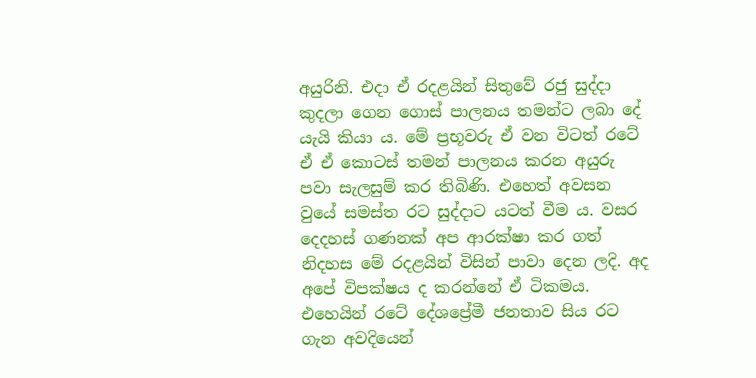අයුරිනි. එදා ඒ රදළයින් සිතුවේ රජු සුද්දා කුදලා ගෙන ගොස් පාලනය තමන්ට ලබා දේ යැයි කියා ය. මේ ප්‍රභූවරු ඒ වන විටත් රටේ ඒ ඒ කොටස් තමන් පාලනය කරන අයුරු පවා සැලසුම් කර තිබිණි. එහෙත් අවසන වුයේ සමස්ත රට සුද්දාට යටත් වීම ය. වසර දෙදහස් ගණනක් අප ආරක්ෂා කර ගත් නිදහස මේ රදළයින් විසින් පාවා දෙන ලදි. අද අපේ විපක්ෂය ද කරන්නේ ඒ ටිකමය. එහෙයින් රටේ දේශප්‍රේමී ජනතාව සිය රට ගැන අවදියෙන්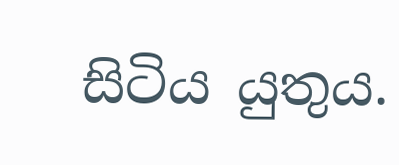සිටිය යුතුය.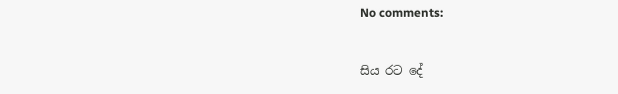No comments:


සිය රට දේ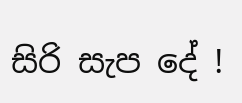සිරි සැප දේ !